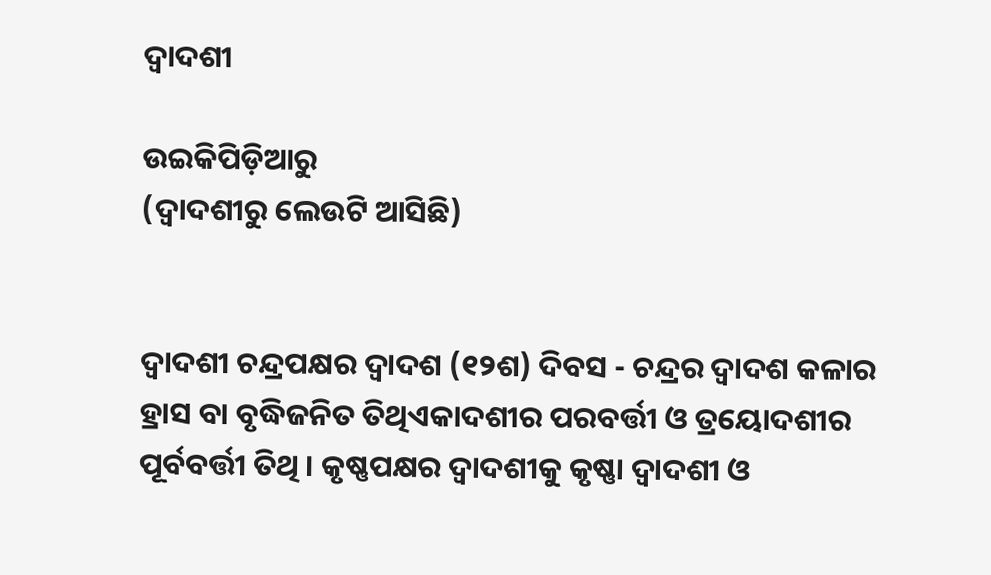ଦ୍ୱାଦଶୀ

ଉଇକିପିଡ଼ିଆ‌ରୁ
(ଦ୍ଵାଦଶୀରୁ ଲେଉଟି ଆସିଛି)


ଦ୍ୱାଦଶୀ ଚନ୍ଦ୍ରପକ୍ଷର ଦ୍ୱାଦଶ (୧୨ଶ) ଦିବସ - ଚନ୍ଦ୍ରର ଦ୍ୱାଦଶ କଳାର ହ୍ରାସ ବା ବୃଦ୍ଧିଜନିତ ତିଥିଏକାଦଶୀର ପରବର୍ତ୍ତୀ ଓ ତ୍ରୟୋଦଶୀର ପୂର୍ବବର୍ତ୍ତୀ ତିଥି । କୃଷ୍ଣପକ୍ଷର ଦ୍ୱାଦଶୀକୁ କୃଷ୍ଣା ଦ୍ୱାଦଶୀ ଓ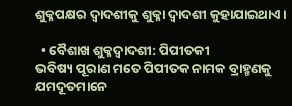ଶୁକ୍ଳପକ୍ଷର ଦ୍ୱାଦଶୀକୁ ଶୁକ୍ଳା ଦ୍ୱାଦଶୀ କୁହାଯାଇଥାଏ ।

  • ବୈଶାଖ ଶୁକ୍ଳଦ୍ୱାଦଶୀ: ପିପୀତକୀ
ଭବିଷ୍ୟ ପୂରାଣ ମତେ ପିପୀତକ ନାମକ ବ୍ରାହ୍ମଣକୁ ଯମଦୂତମାନେ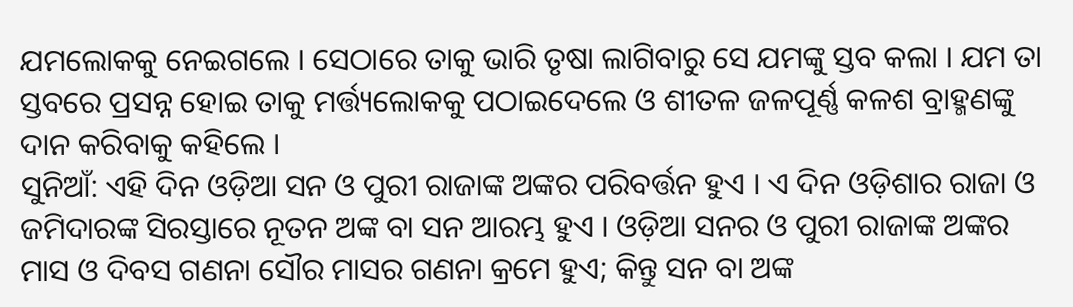ଯମଲୋକକୁ ନେଇଗଲେ । ସେଠାରେ ତାକୁ ଭାରି ତୃଷା ଲାଗିବାରୁ ସେ ଯମଙ୍କୁ ସ୍ତବ କଲା । ଯମ ତା ସ୍ତବରେ ପ୍ରସନ୍ନ ହୋଇ ତାକୁ ମର୍ତ୍ତ୍ୟଲୋକକୁ ପଠାଇଦେଲେ ଓ ଶୀତଳ ଜଳପୂର୍ଣ୍ଣ କଳଶ ବ୍ରାହ୍ମଣଙ୍କୁ ଦାନ କରିବାକୁ କହିଲେ ।
ସୁନିଆଁ: ଏହି ଦିନ ଓଡ଼ିଆ ସନ ଓ ପୁରୀ ରାଜାଙ୍କ ଅଙ୍କର ପରିବର୍ତ୍ତନ ହୁଏ । ଏ ଦିନ ଓଡ଼ିଶାର ରାଜା ଓ ଜମିଦାରଙ୍କ ସିରସ୍ତାରେ ନୂତନ ଅଙ୍କ ବା ସନ ଆରମ୍ଭ ହୁଏ । ଓଡ଼ିଆ ସନର ଓ ପୁରୀ ରାଜାଙ୍କ ଅଙ୍କର ମାସ ଓ ଦିବସ ଗଣନା ସୌର ମାସର ଗଣନା କ୍ରମେ ହୁଏ; କିନ୍ତୁ ସନ ବା ଅଙ୍କ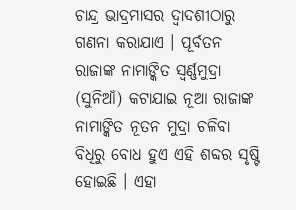ଚାନ୍ଦ୍ର ଭାଦ୍ରମାସର ଦ୍ୱାଦଶୀଠାରୁ ଗଣନା କରାଯାଏ । ପୂର୍ବତନ ରାଜାଙ୍କ ନାମାଙ୍କିତ ସ୍ୱର୍ଣ୍ଣମୁଦ୍ରା (ସୁନିଆଁ) କଟାଯାଇ ନୂଆ ରାଜାଙ୍କ ନାମାଙ୍କିତ ନୂତନ ମୁଦ୍ରା ଚଳିବା ବିଧିରୁ ବୋଧ ହୁଏ ଏହି ଶବ୍ଦର ସୃଷ୍ଟି ହୋଇଛି । ଏହା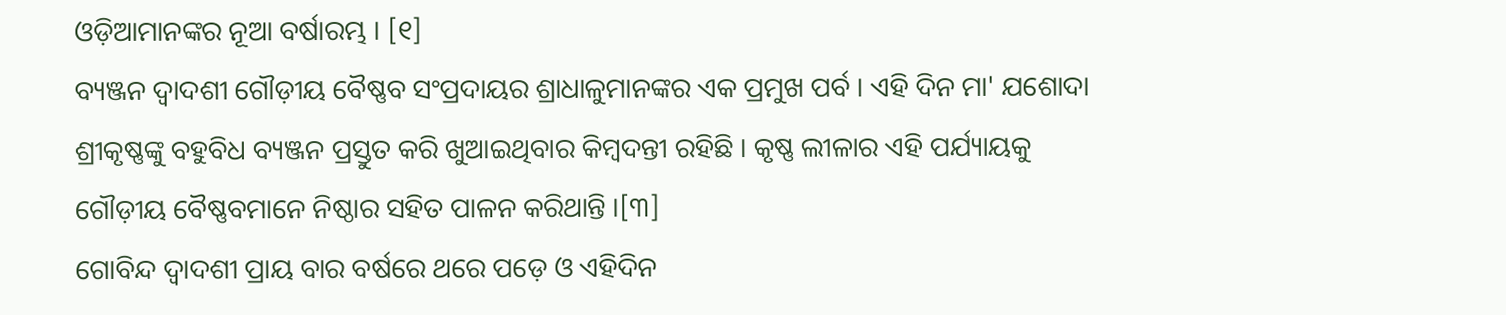ଓଡ଼ିଆମାନଙ୍କର ନୂଆ ବର୍ଷାରମ୍ଭ । [୧]
ବ୍ୟଞ୍ଜନ ଦ୍ୱାଦଶୀ ଗୌଡ଼ୀୟ ବୈଷ୍ଣବ ସଂପ୍ରଦାୟର ଶ୍ରାଧାଳୁମାନଙ୍କର ଏକ ପ୍ରମୁଖ ପର୍ବ । ଏହି ଦିନ ମା' ଯଶୋଦା ଶ୍ରୀକୃଷ୍ଣଙ୍କୁ ବହୁବିଧ ବ୍ୟଞ୍ଜନ ପ୍ରସ୍ତୁତ କରି ଖୁଆଇଥିବାର କିମ୍ବଦନ୍ତୀ ରହିଛି । କୃଷ୍ଣ ଲୀଳାର ଏହି ପର୍ଯ୍ୟାୟକୁ ଗୌଡ଼ୀୟ ବୈଷ୍ଣବମାନେ ନିଷ୍ଠାର ସହିତ ପାଳନ କରିଥାନ୍ତି ।[୩]
ଗୋବିନ୍ଦ ଦ୍ୱାଦଶୀ ପ୍ରାୟ ବାର ବର୍ଷରେ ଥରେ ପଡ଼େ ଓ ଏହିଦିନ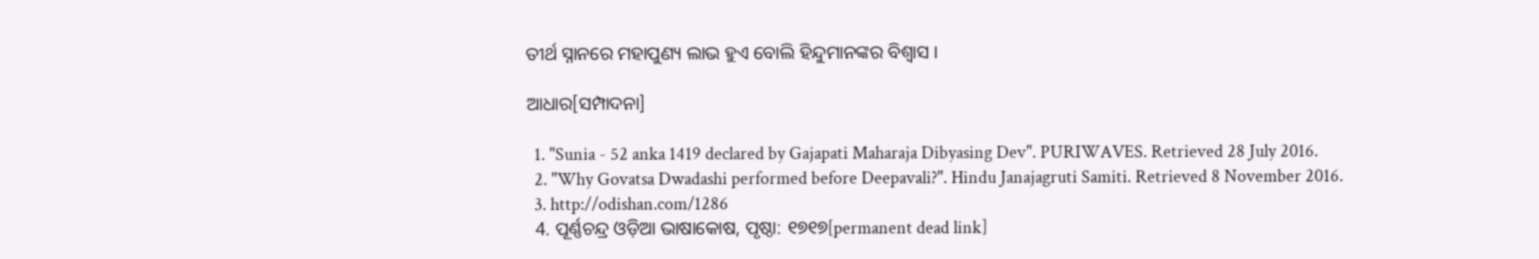ତୀର୍ଥ ସ୍ନାନରେ ମହାପୁଣ୍ୟ ଲାଭ ହୁଏ ବୋଲି ହିନ୍ଦୁମାନଙ୍କର ବିଶ୍ୱାସ ।

ଆଧାର[ସମ୍ପାଦନା]

  1. "Sunia - 52 anka 1419 declared by Gajapati Maharaja Dibyasing Dev". PURIWAVES. Retrieved 28 July 2016.
  2. "Why Govatsa Dwadashi performed before Deepavali?". Hindu Janajagruti Samiti. Retrieved 8 November 2016.
  3. http://odishan.com/1286
  4. ପୂର୍ଣ୍ଣଚନ୍ଦ୍ର ଓଡ଼ିଆ ଭାଷାକୋଷ, ପୃଷ୍ଠା: ୧୭୧୭[permanent dead link]